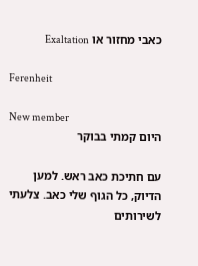כאבי מחזור או Exaltation

Ferenheit

New member
היום קמתי בבוקר

עם חתיכת כאב ראש. למען הדיוק, כל הגוף שלי כאב. צלעתי לשירותים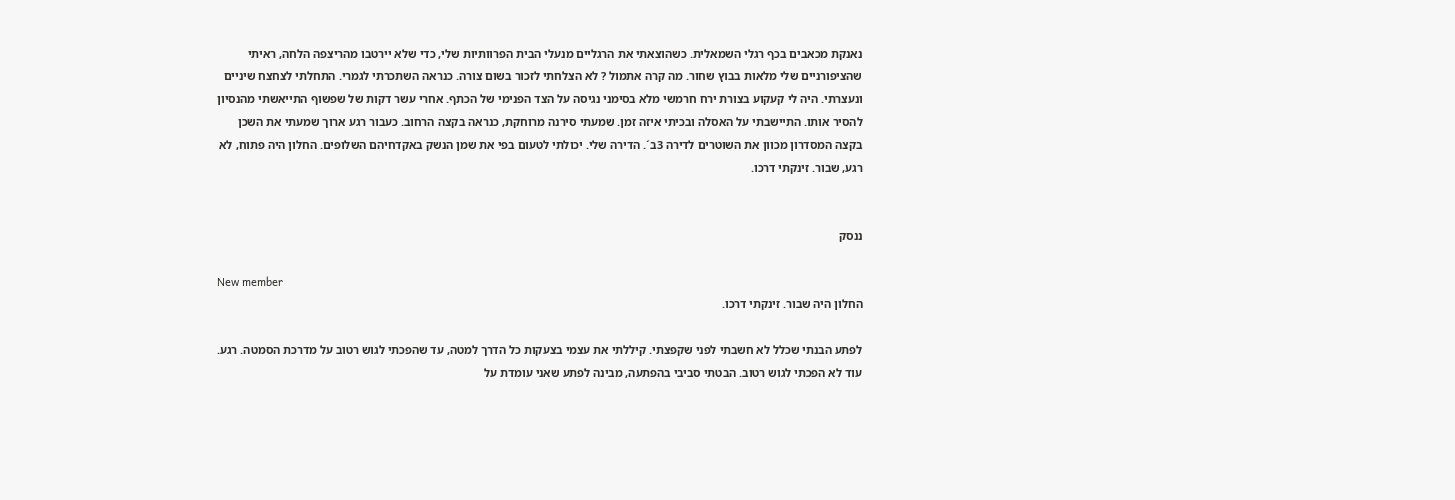נאנקת מכאבים בכף רגלי השמאלית. כשהוצאתי את הרגליים מנעלי הבית הפרוותיות שלי, כדי שלא יירטבו מהריצפה הלחה, ראיתי שהציפורניים שלי מלאות בבוץ שחור. מה קרה אתמול ? לא הצלחתי לזכור בשום צורה. כנראה השתכרתי לגמרי. התחלתי לצחצח שיניים ונעצרתי. היה לי קעקוע בצורת ירח חרמשי מלא בסימני נגיסה על הצד הפנימי של הכתף. אחרי עשר דקות של שפשוף התייאשתי מהנסיון להסיר אותו. התיישבתי על האסלה ובכיתי איזה זמן. שמעתי סירנה מרוחקת, כנראה בקצה הרחוב. כעבור רגע ארוך שמעתי את השכן בקצה המסדרון מכוון את השוטרים לדירה 3ב´. הדירה שלי. יכולתי לטעום בפי את שמן הנשק באקדחיהם השלופים. החלון היה פתוח, לא רגע, שבור. זינקתי דרכו.


ננסק

New member
החלון היה שבור. זינקתי דרכו.

לפתע הבנתי שכלל לא חשבתי לפני שקפצתי. קיללתי את עצמי בצעקות כל הדרך למטה, עד שהפכתי לגוש רטוב על מדרכת הסמטה. רגע. עוד לא הפכתי לגוש רטוב. הבטתי סביבי בהפתעה, מבינה לפתע שאני עומדת על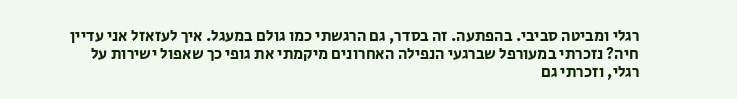רגלי ומביטה סביבי. בהפתעה. זה בסדר, גם הרגשתי כמו גולם במעגל. איך לעזאזל אני עדיין חיה? נזכרתי במעורפל שברגעי הנפילה האחרונים מיקמתי את גופי כך שאפול ישירות על רגלי, וזכרתי גם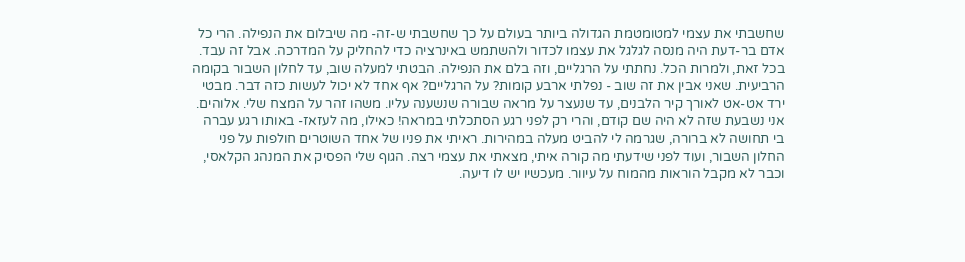שחשבתי את עצמי למטומטמת הגדולה ביותר בעולם על כך שחשבתי ש-זה- מה שיבלום את הנפילה. הרי כל אדם בר-דעת היה מנסה לגלגל את עצמו לכדור ולהשתמש באינרציה כדי להחליק על המדרכה. אבל זה עבד. בכל זאת, ולמרות הכל. נחתתי על הרגליים, וזה בלם את הנפילה. הבטתי למעלה שוב, עד לחלון השבור בקומה הרביעית. שאני אבין את זה שוב - נפלתי ארבע קומות? על הרגליים? אף אחד לא יכול לעשות כזה דבר. מבטי ירד אט-אט לאורך קיר הלבנים, עד שנעצר על מראה שבורה שנשענה עליו. משהו זהר על המצח שלי. אלוהים. אני נשבעת שזה לא היה שם קודם, והרי רק לפני רגע הסתכלתי במראה! כאילו, מה לעזאז- באותו רגע עברה בי תחושה לא ברורה, שגרמה לי להביט מעלה במהירות. ראיתי את פניו של אחד השוטרים חולפות על פני החלון השבור, ועוד לפני שידעתי מה קורה איתי, מצאתי את עצמי רצה. הגוף שלי הפסיק את המנהג הקלאסי, וכבר לא מקבל הוראות מהמוח על עיוור. מעכשיו יש לו דיעה.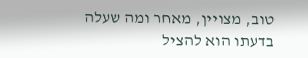טוב, מצויין, מאחר ומה שעלה בדעתו הוא להציל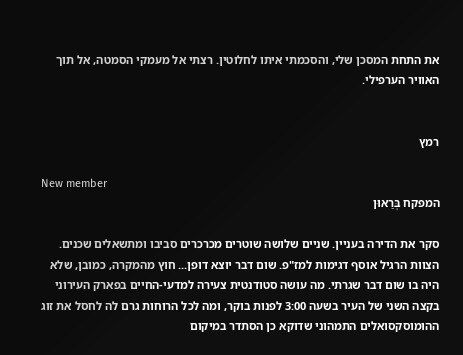את התחת המסכן שלי, והסכמתי איתו לחלוטין. רצתי אל מעמקי הסמטה, אל תוך האוויר הערפילי.


רמץ

New member
המפקח בְּרַאוּן

סקר את הדירה בעניין. שניים שלושה שוטרים מכרכרים סביבו ומתשאלים שכנים. הצוות הרגיל אוסף דגימות למז"פ. שום דבר יוצא דופן... חוץ מהמקרה, כמובן, שלא היה בו שום דבר שגרתי. מה עושה סטודנטית צעירה למדעי-החיים בפארק העירוני בקצה השני של העיר בשעה 3:00 לפנות בוקר, ומה לכל הרוחות גרם לה לחסל את זוג ההומוסקסואלים התמהוני שדוקא כן הסתדר במיקום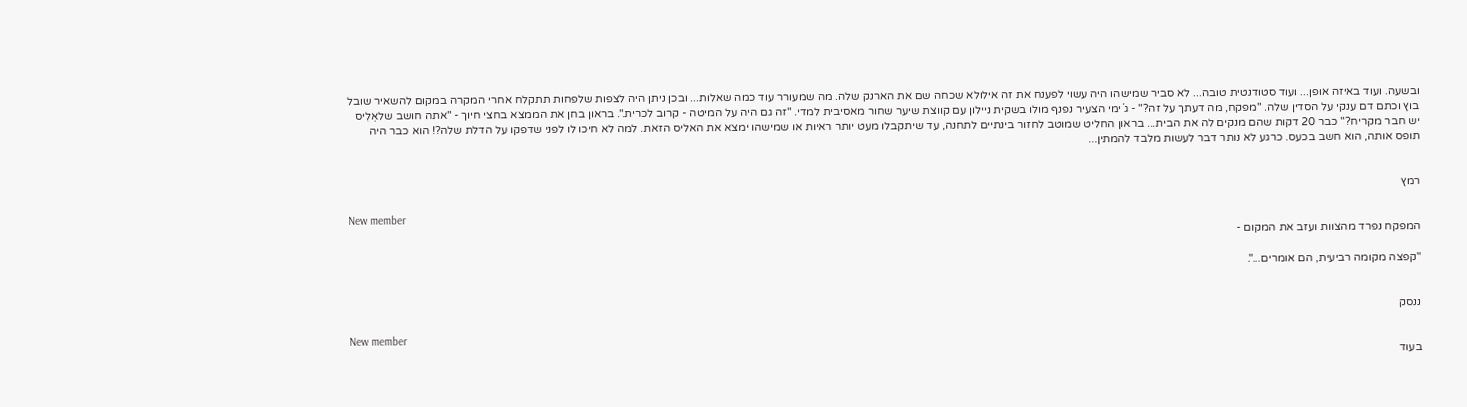ובשעה. ועוד באיזה אופן... ועוד סטודנטית טובה... לא סביר שמישהו היה עשוי לפענח את זה אילולא שכחה שם את הארנק שלה. מה שמעורר עוד כמה שאלות... ובכן ניתן היה לצפות שלפחות תתקלח אחרי המקרה במקום להשאיר שובל בוץ וכתם דם ענקי על הסדין שלה. "מפקח, מה דעתך על זה?" - ג´ימי הצעיר נפנף מולו בשקית ניילון עם קווצת שיער שחור מאסיבית למדי. "זה גם היה על המיטה - קרוב לכרית.". בראון בחן את הממצא בחצי חיוך - "אתה חושב שלאֵלִיס יש חבר מקריח?" כבר 20 דקות שהם מנקים לה את הבית... בראון החליט שמוטב לחזור בינתיים לתחנה, עד שיתקבלו מעט יותר ראיות או שמישהו ימצא את האליס הזאת. למה לא חיכו לו לפני שדפקו על הדלת שלה?! הוא כבר היה תופס אותה, הוא חשב בכעס. כרגע לא נותר דבר לעשות מלבד להמתין...


רמץ

New member
המפקח נפרד מהצוות ועזב את המקום -

"קפצה מקומה רביעית, הם אומרים...".


ננסק

New member
בעוד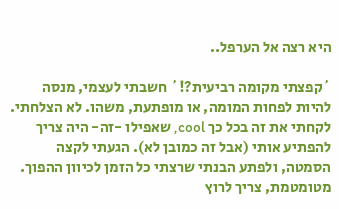היא רצה אל הערפל..

´קפצתי מקומה רביעית?!´ חשבתי לעצמי, מנסה להיות לפחות המומה, או מופתעת, משהו. לא הצלחתי. לקחתי את זה בכל כך cool, שאפילו -זה- היה צריך להפתיע אותי (אבל זה כמובן לא). הגעתי לקצה הסמטה, ולפתע הבנתי שרצתי כל הזמן לכיוון ההפוך. מטומטמת, צריך לרוץ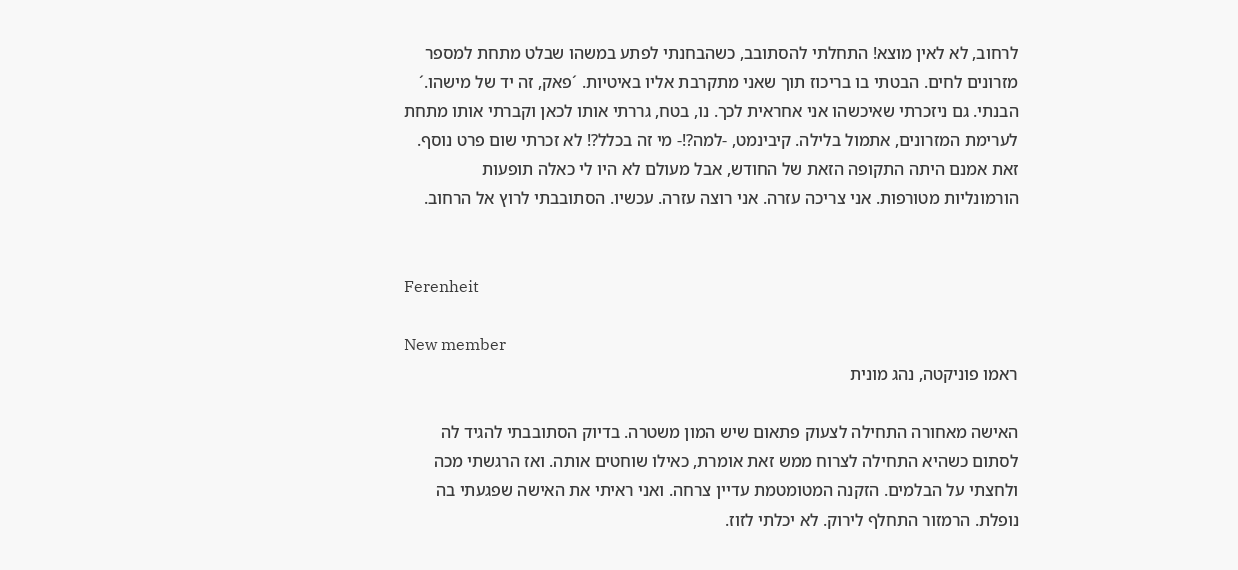לרחוב, לא לאין מוצא! התחלתי להסתובב, כשהבחנתי לפתע במשהו שבלט מתחת למספר מזרונים לחים. הבטתי בו בריכוז תוך שאני מתקרבת אליו באיטיות. ´פאק, זה יד של מישהו.´ הבנתי. גם ניזכרתי שאיכשהו אני אחראית לכך. נו, בטח, גררתי אותו לכאן וקברתי אותו מתחת לערימת המזרונים, אתמול בלילה. קיבינמט, -למה?!- מי זה בכלל?! לא זכרתי שום פרט נוסף. זאת אמנם היתה התקופה הזאת של החודש, אבל מעולם לא היו לי כאלה תופעות הורמונליות מטורפות. אני צריכה עזרה. אני רוצה עזרה. עכשיו. הסתובבתי לרוץ אל הרחוב.


Ferenheit

New member
ראמו פוניקטה, נהג מונית

האישה מאחורה התחילה לצעוק פתאום שיש המון משטרה. בדיוק הסתובבתי להגיד לה לסתום כשהיא התחילה לצרוח ממש זאת אומרת, כאילו שוחטים אותה. ואז הרגשתי מכה ולחצתי על הבלמים. הזקנה המטומטמת עדיין צרחה. ואני ראיתי את האישה שפגעתי בה נופלת. הרמזור התחלף לירוק. לא יכלתי לזוז.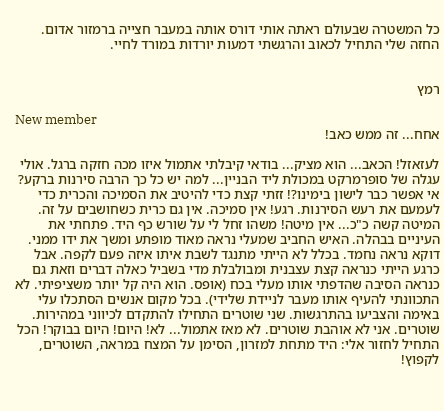כל המשטרה שבעולם ראתה אותי דורס אותה במעבר חצייה ברמזור אדום. החזה שלי התחיל לכאוב והרגשתי דמעות יורדות במורד לחיי.


רמץ

New member
אחח... זה ממש כאב!

לעזאזל! הכאב... הוא מציק... בודאי קיבלתי אתמול איזו מכה חזקה ברגל. אולי עגלה של סופרמרקט במכולת ליד הבניין... למה יש כל כך הרבה סירנות ברקע? אי אפשר כבר לישון בימינו?! זזתי קצת כדי להיטיב את הסמיכה והכרית כדי לעמעם את רעש הסירנות. רגע! אין סמיכה. אין גם כרית כשחושבים על זה. המיטה קשה כ"כ... אין מיטה! משהו זחל לי על שורש כף היד. פתחתי את העיניים בבהלה. האיש החביב שמעלי נראה מאוד מופתע ומשך את ידו ממני. דוקא נראה נחמד. בכלל לא הייתי מתנגד לשבת איתו איזה פעם לקפה. אבל כרגע הייתי כנראה קצת עצבנית ומבולבלת מדי בשביל כאלה דברים וזאת גם כנראה הסיבה שהדפתי אותו מעלי בכח (אופס. הוא היה קל יותר משציפיתי. לא התכוונתי להעיף אותו מעבר לניידת שלידי). בכל מקום אנשים הסתכלו עלי באימה והצביעו בהתרגשות. שני שוטרים התחילו להתקדם לכיווני במהירות. שוטרים. אני לא אוהבת שוטרים. לא מאז אתמול... לא! היום! היום בבוקר! הכל התחיל לחזור אלי: היד מתחת למזרון, הסימן על המצח במראה, השוטרים, לקפוץ!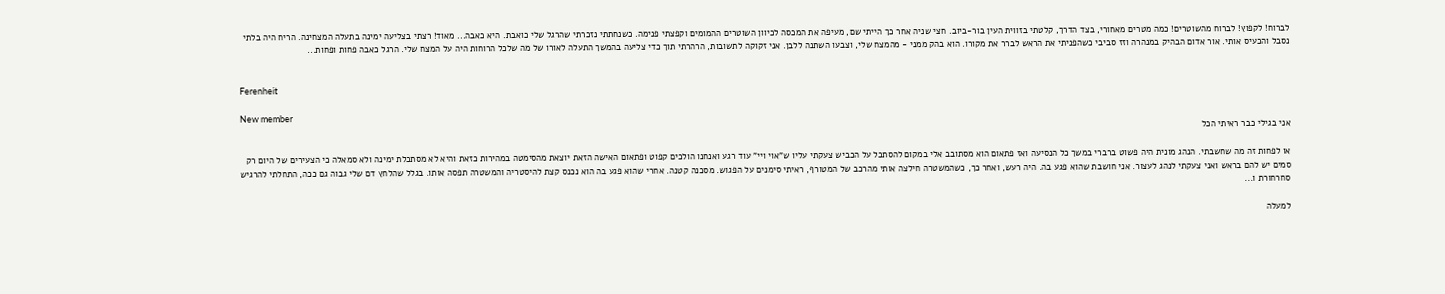לברוח! לקפוץ! לברוח מהשוטרים! כמה מטרים מאחורי, בצד הדרך, קלטתי בזווית העין בור-ביוב. חצי שניה אחר כך הייתי שם, מעיפה את המכסה לכיוון השוטרים ההמומים וקפצתי פנימה. כשנחתתי נזכרתי שהרגל שלי כואבת. היא כאבה... מאוד! רצתי בצליעה ימינה בתעלה המצחינה. הריח היה בלתי נסבל והכעיס אותי. אור אדום הבהיק במנהרה וזז סביבי כשהפניתי את הראש לברר את מקורו. הוא בהק ממני - מהמצח שלי, וצבעו השתנה ללבן. אני זקוקה לתשובות, הרהרתי תוך כדי צליעה בהמשך התעלה לאורו של מה שלכל הרוחות היה על המצח שלי. הרגל כאבה פחות ופחות...


Ferenheit

New member
אני בגילי כבר ראיתי הכל

או לפחות זה מה שחשבתי. הנהג מונית היה פשוט ברברי במשך כל הנסיעה ואז פתאום הוא מסתובב אלי במקום להסתכל על הכביש צעקתי עליו ש"אוי ויי" עוד רגע ואנחנו הולכים קפוט ופתאום האישה הזאת יוצאת מהסימטה במהירות כזאת והיא לא מסתכלת ימינה ולא סמאלה כי הצעירים של היום רק סמים יש להם בראש ואני צעקתי לנהג לעצור. אני חושבת שהוא פגע בה. היה רעש, ואחר כך, כשהמשטרה חילצה אותי מהרכב של המטורף, ראיתי סימנים על הפגוש. מסכנה קטנה. אחרי שהוא פגע בה הוא נכנס קצת להיסטריה והמשטרה תפסה אותו. בגלל שהלחץ דם שלי גבוה גם ככה, התחלתי להרגיש סחרחורת ו...

למעלה